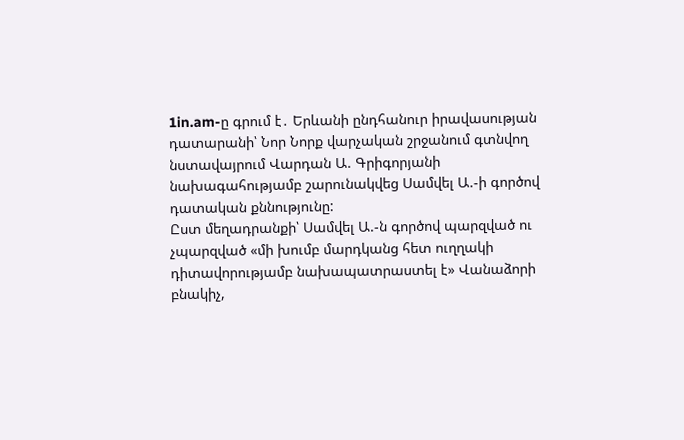1in.am-ը գրում է․ Երևանի ընդհանուր իրավասության դատարանի՝ Նոր Նորք վարչական շրջանում գտնվող նստավայրում Վարդան Ա. Գրիգորյանի նախագահությամբ շարունակվեց Սամվել Ա.-ի գործով դատական քննությունը:
Ըստ մեղադրանքի՝ Սամվել Ա.-ն գործով պարզված ու չպարզված «մի խումբ մարդկանց հետ ուղղակի դիտավորությամբ նախապատրաստել է» Վանաձորի բնակիչ,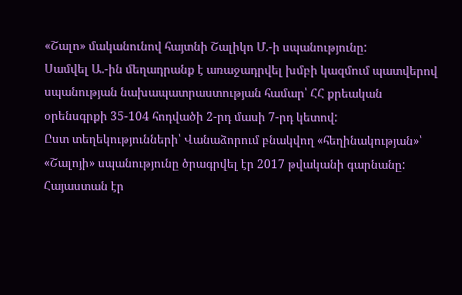«Շալո» մականունով հայտնի Շալիկո Մ.-ի սպանությունը:
Սամվել Ա.-ին մեղադրանք է առաջադրվել խմբի կազմում պատվերով սպանության նախապատրաստության համար՝ ՀՀ քրեական օրենսգրքի 35-104 հոդվածի 2-րդ մասի 7-րդ կետով:
Ըստ տեղեկությունների՝ Վանաձորում բնակվող «հեղինակության»՝ «Շալոյի» սպանությունը ծրագրվել էր 2017 թվականի գարնանը: Հայաստան էր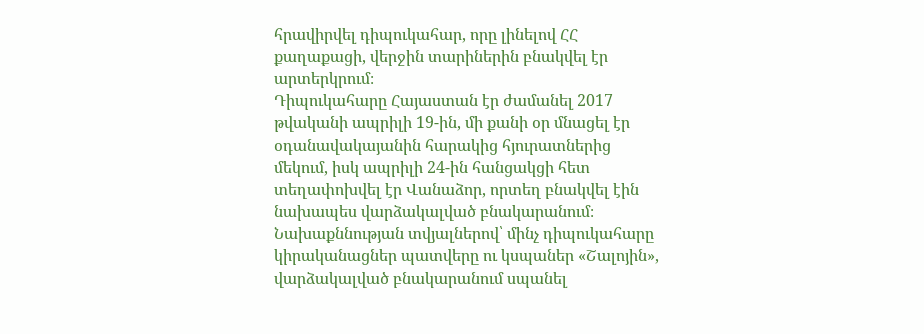հրավիրվել դիպուկահար, որը լինելով ՀՀ քաղաքացի, վերջին տարիներին բնակվել էր արտերկրում։
Դիպուկահարը Հայաստան էր ժամանել 2017 թվականի ապրիլի 19-ին, մի քանի օր մնացել էր օդանավակայանին հարակից հյուրատներից մեկում, իսկ ապրիլի 24-ին հանցակցի հետ տեղափոխվել էր Վանաձոր, որտեղ բնակվել էին նախապես վարձակալված բնակարանում։
Նախաքննության տվյալներով՝ մինչ դիպուկահարը կիրականացներ պատվերը ու կսպաներ «Շալոյին», վարձակալված բնակարանում սպանել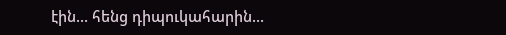էին… հենց դիպուկահարին…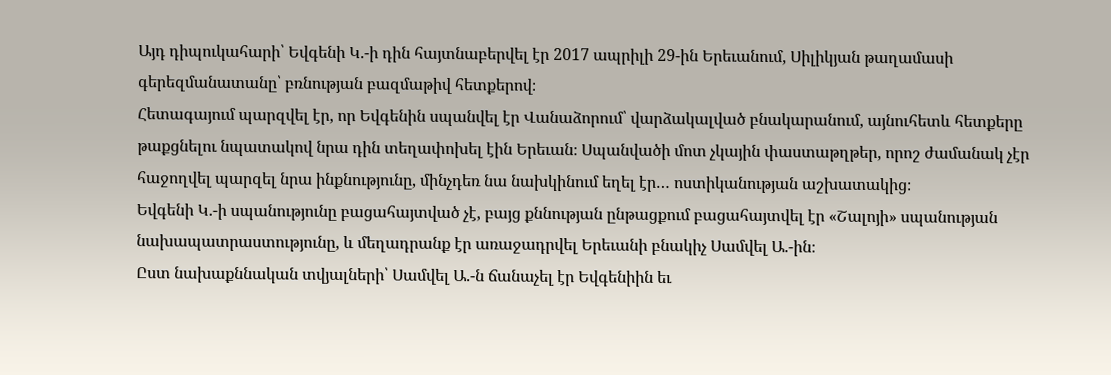Այդ դիպուկահարի՝ Եվգենի Կ.-ի դին հայտնաբերվել էր 2017 ապրիլի 29-ին Երեւանում, Սիլիկյան թաղամասի գերեզմանատանը՝ բռնության բազմաթիվ հետքերով։
Հետագայում պարզվել էր, որ Եվգենին սպանվել էր Վանաձորում՝ վարձակալված բնակարանում, այնուհետև հետքերը թաքցնելու նպատակով նրա դին տեղափոխել էին Երեւան։ Սպանվածի մոտ չկային փաստաթղթեր, որոշ ժամանակ չէր հաջողվել պարզել նրա ինքնությունը, մինչդեռ նա նախկինում եղել էր… ոստիկանության աշխատակից։
Եվգենի Կ.-ի սպանությունը բացահայտված չէ, բայց քննության ընթացքում բացահայտվել էր «Շալոյի» սպանության նախապատրաստությունը, և մեղադրանք էր առաջադրվել Երեւանի բնակիչ Սամվել Ա.-ին։
Ըստ նախաքննական տվյալների՝ Սամվել Ա.-ն ճանաչել էր Եվգենիին եւ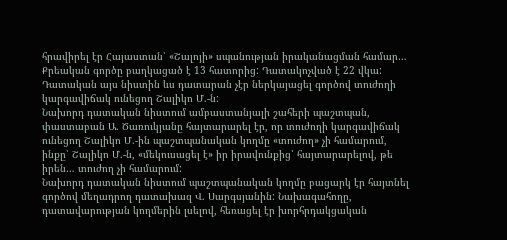հրավիրել էր Հայաստան՝ «Շալոյի» սպանության իրականացման համար…
Քրեական գործը բաղկացած է 13 հատորից: Դատակոչված է 22 վկա: Դատական այս նիստին ևս դատարան չէր ներկայացել գործով տուժողի կարգավիճակ ունեցող Շալիկո Մ.-ն:
Նախորդ դատական նիստում ամբաստանյալի շահերի պաշտպան, փաստաբան Ա. Ծառուկյանը հայտարարել էր, որ տուժողի կարգավիճակ ունեցող Շալիկո Մ.-ին պաշտպանական կողմը «տուժող» չի համարում, ինքը՝ Շալիկո Մ.-ն, «մեկուսացել է» իր իրավունքից՝ հայտարարելով, թե իրեն… տուժող չի համարում:
Նախորդ դատական նիստում պաշտպանական կողմը բացարկ էր հայտնել գործով մեղադրող դատախազ Վ. Սարգսյանին: Նախագահողը, դատավարության կողմերին լսելով, հեռացել էր խորհրդակցական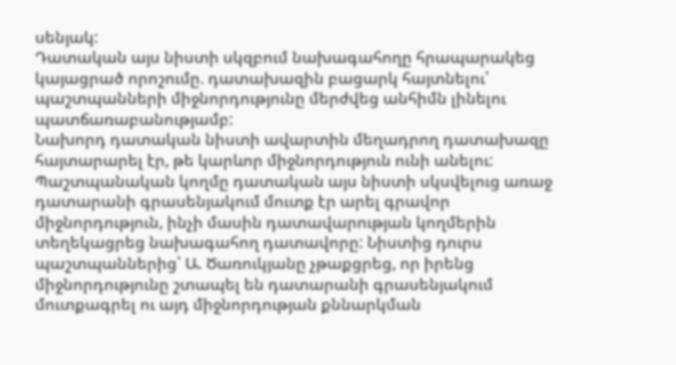սենյակ:
Դատական այս նիստի սկզբում նախագահողը հրապարակեց կայացրած որոշումը. դատախազին բացարկ հայտնելու՝ պաշտպանների միջնորդությունը մերժվեց անհիմն լինելու պատճառաբանությամբ:
Նախորդ դատական նիստի ավարտին մեղադրող դատախազը հայտարարել էր, թե կարևոր միջնորդություն ունի անելու: Պաշտպանական կողմը դատական այս նիստի սկսվելուց առաջ դատարանի գրասենյակում մուտք էր արել գրավոր միջնորդություն, ինչի մասին դատավարության կողմերին տեղեկացրեց նախագահող դատավորը: Նիստից դուրս պաշտպաններից՝ Ա. Ծառուկյանը չթաքցրեց, որ իրենց միջնորդությունը շտապել են դատարանի գրասենյակում մուտքագրել ու այդ միջնորդության քննարկման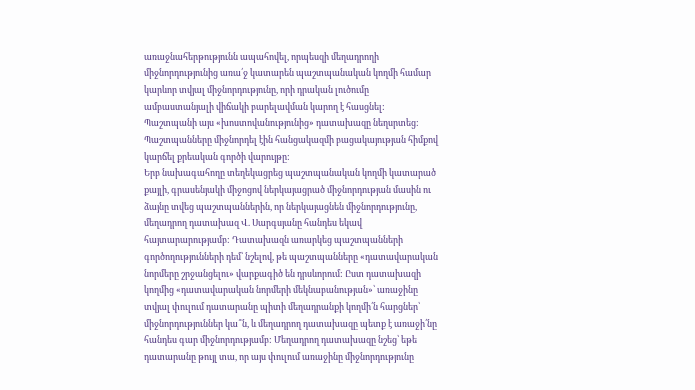առաջնահերթությունն ապահովել, որպեսզի մեղադրողի միջնորդությունից առա՛ջ կատարեն պաշտպանական կողմի համար կարևոր տվյալ միջնորդությունը, որի դրական լուծումը ամբաստանյալի վիճակի բարելավման կարող է հասցնել: Պաշտպանի այս «խոստովանությունից» դատախազը նեղսրտեց: Պաշտպանները միջնորդել էին հանցակազմի բացակայության հիմքով կարճել քրեական գործի վարույթը:
Երբ նախագահողը տեղեկացրեց պաշտպանական կողմի կատարած քայլի, գրասենյակի միջոցով ներկայացրած միջնորդության մասին ու ձայնը տվեց պաշտպաններին, որ ներկայացնեն միջնորդությունը, մեղադրող դատախազ Վ. Սարգսյանը հանդես եկավ հայտարարությամբ: Դատախազն առարկեց պաշտպանների գործողությունների դեմ՝ նշելով, թե պաշտպանները «դատավարական նորմերը շրջանցելու» վարքագիծ են դրսևորում: Ըստ դատախազի կողմից «դատավարական նորմերի մեկնաբանության»՝ առաջինը տվյալ փուլում դատարանը պիտի մեղադրանքի կողմի՛ն հարցներ՝ միջնորդություններ կա՞ն, և մեղադրող դատախազը պետք է առաջի՛նը հանդես գար միջնորդությամբ: Մեղադրող դատախազը նշեց՝ եթե դատարանը թույլ տա, որ այս փուլում առաջինը միջնորդությունը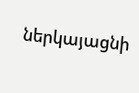ներկայացնի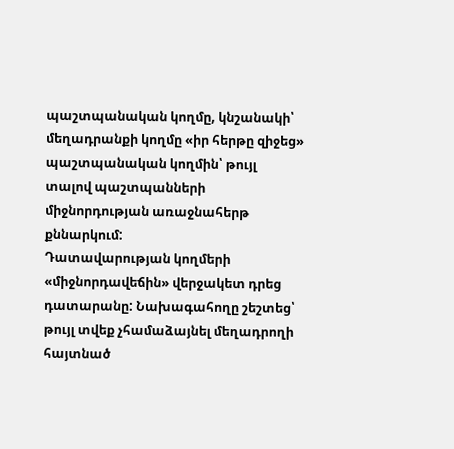պաշտպանական կողմը, կնշանակի՝ մեղադրանքի կողմը «իր հերթը զիջեց» պաշտպանական կողմին՝ թույլ տալով պաշտպանների միջնորդության առաջնահերթ քննարկում:
Դատավարության կողմերի «միջնորդավեճին» վերջակետ դրեց դատարանը: Նախագահողը շեշտեց՝ թույլ տվեք չհամաձայնել մեղադրողի հայտնած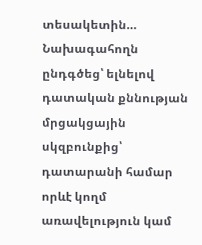տեսակետին… Նախագահողն ընդգծեց՝ ելնելով դատական քննության մրցակցային սկզբունքից՝ դատարանի համար որևէ կողմ առավելություն կամ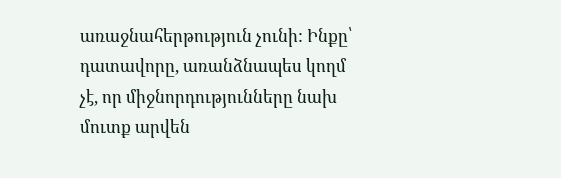առաջնահերթություն չունի: Ինքը՝ դատավորը, առանձնապես կողմ չէ, որ միջնորդությունները նախ մուտք արվեն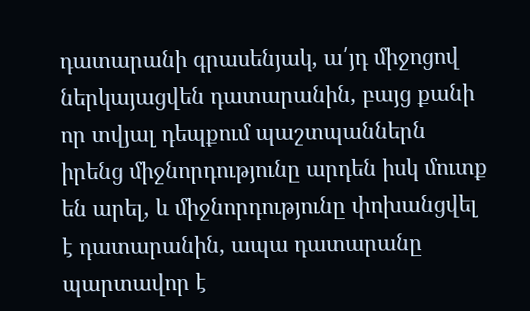դատարանի գրասենյակ, ա՛յդ միջոցով ներկայացվեն դատարանին, բայց քանի որ տվյալ դեպքում պաշտպաններն իրենց միջնորդությունը արդեն իսկ մուտք են արել, և միջնորդությունը փոխանցվել է դատարանին, ապա դատարանը պարտավոր է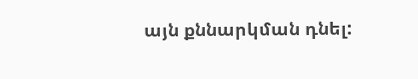այն քննարկման դնել: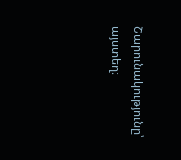Շարունակությունը՝ այստեղ։